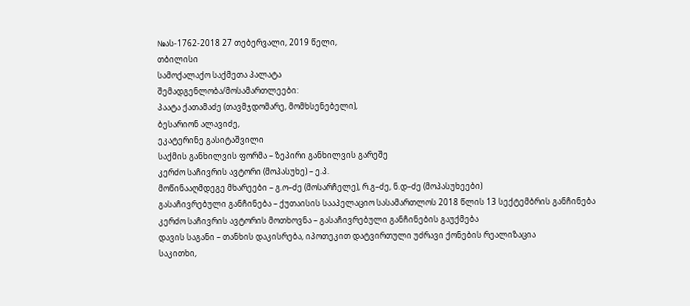№ას-1762-2018 27 თებერვალი, 2019 წელი,
თბილისი
სამოქალაქო საქმეთა პალატა
შემადგენლობა/მოსამართლეები:
პაატა ქათამაძე (თავმჯდომარე, მომხსენებელი),
ბესარიონ ალავიძე,
ეკატერინე გასიტაშვილი
საქმის განხილვის ფორმა – ზეპირი განხილვის გარეშე
კერძო საჩივრის ავტორი (მოპასუხე) – ე.პ.
მოწინააღმდეგე მხარეები – გ.ო–ძე (მოსარჩელე), რ.გ–ძე, ნ.დ–ძე (მოპასუხეები)
გასაჩივრებული განჩინება – ქუთაისის სააპელაციო სასამართლოს 2018 წლის 13 სექტემბრის განჩინება
კერძო საჩივრის ავტორის მოთხოვნა – გასაჩივრებული განჩინების გაუქმება
დავის საგანი – თანხის დაკისრება, იპოთეკით დატვირთული უძრავი ქონების რეალიზაცია
საკითხი,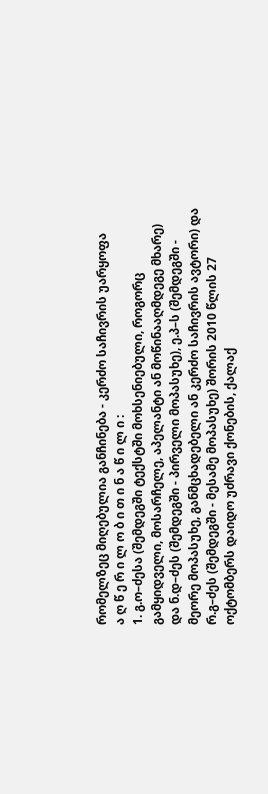რომელზეც მიღებულია განჩინება - კერძო საჩივრის უარყოფა
ა ღ წ ე რ ი ლ ო ბ ი თ ი ნ ა წ ი ლ ი :
1. გ.ო–ძესა (შემდეგში ტექსტში მოხსენიებული, როგორც გამყიდველი, მოსარჩელე, აპელანტი ან მოწინააღმდეგე მხარე) და ნ.დ–ძეს (შემდეგში - პირველი მოპასუხე), ე.პ–ს (შემდეგში - მეორე მოპასუხე, განმცხადებელი ან კერძო საჩივრის ავტორი) და რ.გ–ძეს (შემდეგში - მესამე მოპასუხე) შორის 2010 წლის 27 ოქტომბერს დაიდო უძრავი ქონების, ქალაქ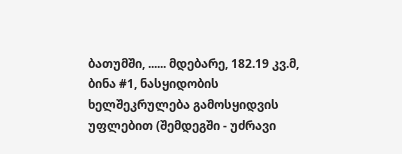ბათუმში, ...... მდებარე, 182.19 კვ.მ, ბინა #1, ნასყიდობის ხელშეკრულება გამოსყიდვის უფლებით (შემდეგში - უძრავი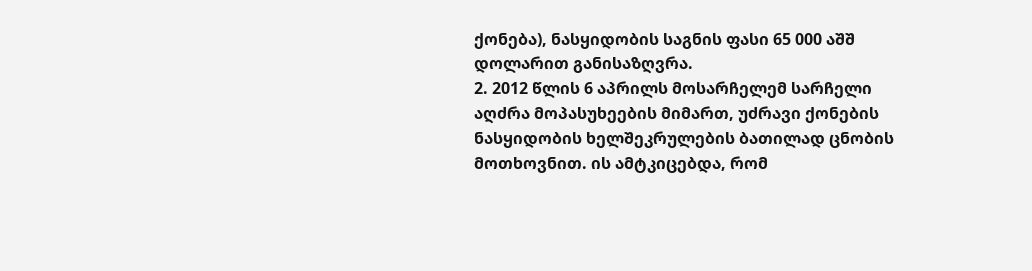ქონება), ნასყიდობის საგნის ფასი 65 000 აშშ დოლარით განისაზღვრა.
2. 2012 წლის 6 აპრილს მოსარჩელემ სარჩელი აღძრა მოპასუხეების მიმართ, უძრავი ქონების ნასყიდობის ხელშეკრულების ბათილად ცნობის მოთხოვნით. ის ამტკიცებდა, რომ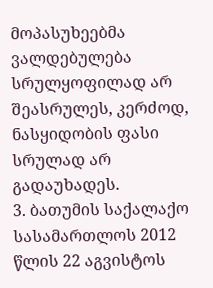მოპასუხეებმა ვალდებულება სრულყოფილად არ შეასრულეს, კერძოდ, ნასყიდობის ფასი სრულად არ გადაუხადეს.
3. ბათუმის საქალაქო სასამართლოს 2012 წლის 22 აგვისტოს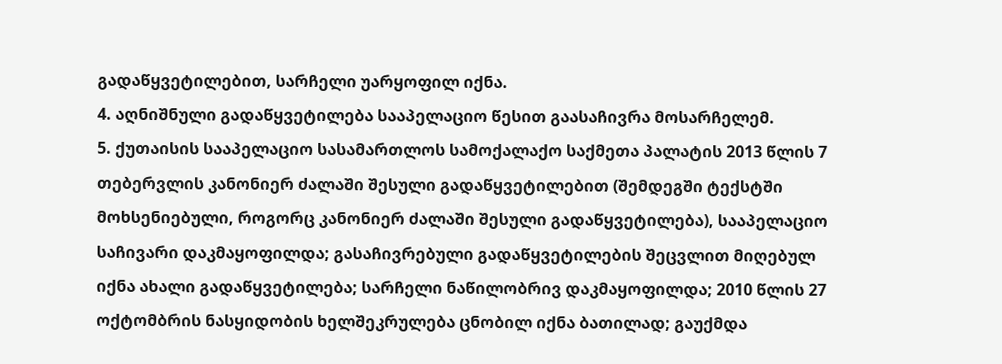გადაწყვეტილებით, სარჩელი უარყოფილ იქნა.
4. აღნიშნული გადაწყვეტილება სააპელაციო წესით გაასაჩივრა მოსარჩელემ.
5. ქუთაისის სააპელაციო სასამართლოს სამოქალაქო საქმეთა პალატის 2013 წლის 7 თებერვლის კანონიერ ძალაში შესული გადაწყვეტილებით (შემდეგში ტექსტში მოხსენიებული, როგორც კანონიერ ძალაში შესული გადაწყვეტილება), სააპელაციო საჩივარი დაკმაყოფილდა; გასაჩივრებული გადაწყვეტილების შეცვლით მიღებულ იქნა ახალი გადაწყვეტილება; სარჩელი ნაწილობრივ დაკმაყოფილდა; 2010 წლის 27 ოქტომბრის ნასყიდობის ხელშეკრულება ცნობილ იქნა ბათილად; გაუქმდა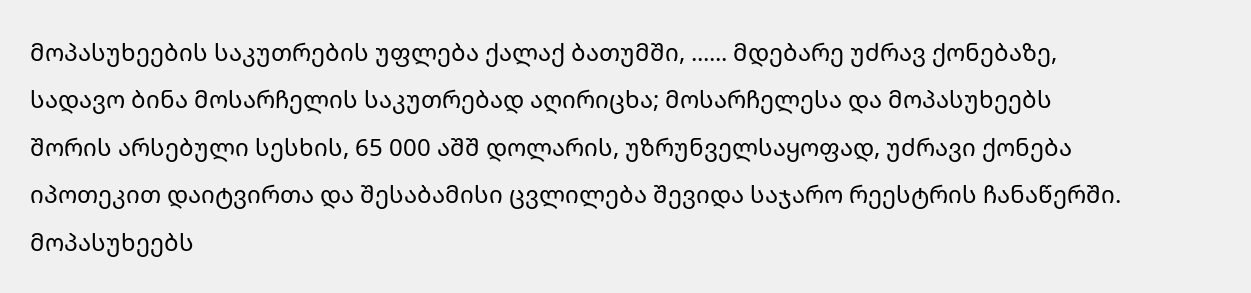მოპასუხეების საკუთრების უფლება ქალაქ ბათუმში, ...... მდებარე უძრავ ქონებაზე, სადავო ბინა მოსარჩელის საკუთრებად აღირიცხა; მოსარჩელესა და მოპასუხეებს შორის არსებული სესხის, 65 000 აშშ დოლარის, უზრუნველსაყოფად, უძრავი ქონება იპოთეკით დაიტვირთა და შესაბამისი ცვლილება შევიდა საჯარო რეესტრის ჩანაწერში. მოპასუხეებს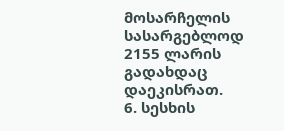მოსარჩელის სასარგებლოდ 2155 ლარის გადახდაც დაეკისრათ.
6. სესხის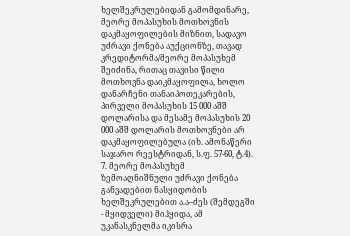ხელშეკრულებიდან გამომდინარე, მეორე მოპასუხის მოთხოვნის დაკმაყოფილების მიზნით, სადავო უძრავი ქონება აუქციონზე, თავად კრედიტორმა/მეორე მოპასუხემ შეიძინა, რითაც თავისი წილი მოთხოვნა დაიკმაყოფილა, ხოლო დანარჩენი თანაიპოთეკარების, პირველი მოპასუხის 15 000 აშშ დოლარისა და მესამე მოპასუხის 20 000 აშშ დოლარის მოთხოვნები არ დაკმაყოფილებულა (იხ. ამონაწერი საჯარო რეესტრიდან, ს.ფ. 57-60, ტ.4).
7. მეორე მოპასუხემ ზემოაღნიშნული უძრავი ქონება განვადებით ნასყიდობის ხელშეკრულებით ა.ა–ძეს (შემდეგში - მყიდველი) მიჰყიდა, ამ უკანასკნელმა იკისრა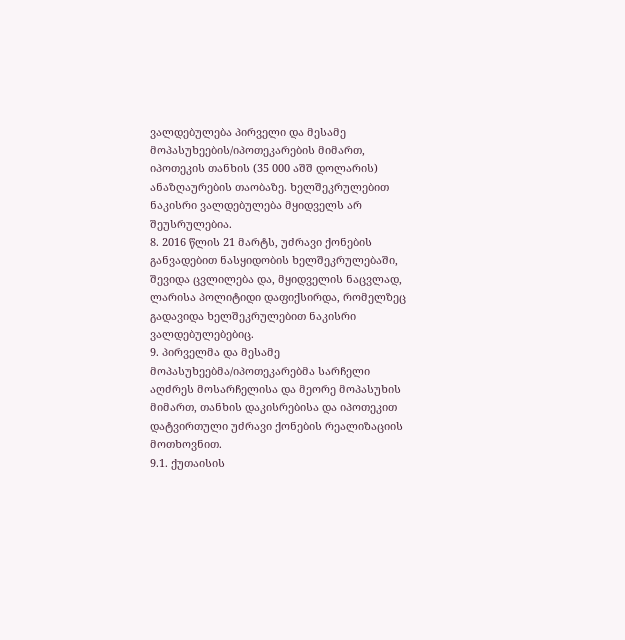ვალდებულება პირველი და მესამე მოპასუხეების/იპოთეკარების მიმართ, იპოთეკის თანხის (35 000 აშშ დოლარის) ანაზღაურების თაობაზე. ხელშეკრულებით ნაკისრი ვალდებულება მყიდველს არ შეუსრულებია.
8. 2016 წლის 21 მარტს, უძრავი ქონების განვადებით ნასყიდობის ხელშეკრულებაში, შევიდა ცვლილება და, მყიდველის ნაცვლად, ლარისა პოლიტიდი დაფიქსირდა, რომელზეც გადავიდა ხელშეკრულებით ნაკისრი ვალდებულებებიც.
9. პირველმა და მესამე მოპასუხეებმა/იპოთეკარებმა სარჩელი აღძრეს მოსარჩელისა და მეორე მოპასუხის მიმართ, თანხის დაკისრებისა და იპოთეკით დატვირთული უძრავი ქონების რეალიზაციის მოთხოვნით.
9.1. ქუთაისის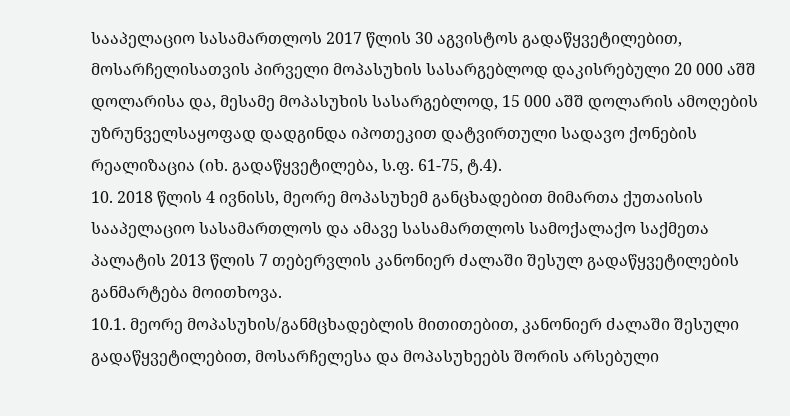სააპელაციო სასამართლოს 2017 წლის 30 აგვისტოს გადაწყვეტილებით, მოსარჩელისათვის პირველი მოპასუხის სასარგებლოდ დაკისრებული 20 000 აშშ დოლარისა და, მესამე მოპასუხის სასარგებლოდ, 15 000 აშშ დოლარის ამოღების უზრუნველსაყოფად დადგინდა იპოთეკით დატვირთული სადავო ქონების რეალიზაცია (იხ. გადაწყვეტილება, ს.ფ. 61-75, ტ.4).
10. 2018 წლის 4 ივნისს, მეორე მოპასუხემ განცხადებით მიმართა ქუთაისის სააპელაციო სასამართლოს და ამავე სასამართლოს სამოქალაქო საქმეთა პალატის 2013 წლის 7 თებერვლის კანონიერ ძალაში შესულ გადაწყვეტილების განმარტება მოითხოვა.
10.1. მეორე მოპასუხის/განმცხადებლის მითითებით, კანონიერ ძალაში შესული გადაწყვეტილებით, მოსარჩელესა და მოპასუხეებს შორის არსებული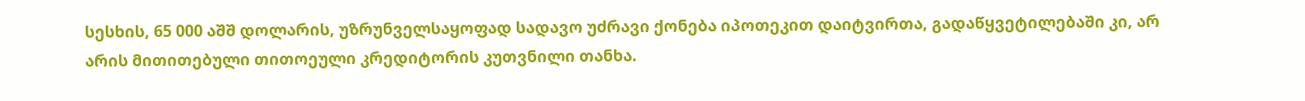სესხის, 65 000 აშშ დოლარის, უზრუნველსაყოფად სადავო უძრავი ქონება იპოთეკით დაიტვირთა, გადაწყვეტილებაში კი, არ არის მითითებული თითოეული კრედიტორის კუთვნილი თანხა.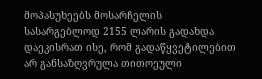მოპასუხეებს მოსარჩელის სასარგებლოდ 2155 ლარის გადახდა დაეკისრათ ისე, რომ გადაწყვეტილებით არ განსაზღვრულა თითოეული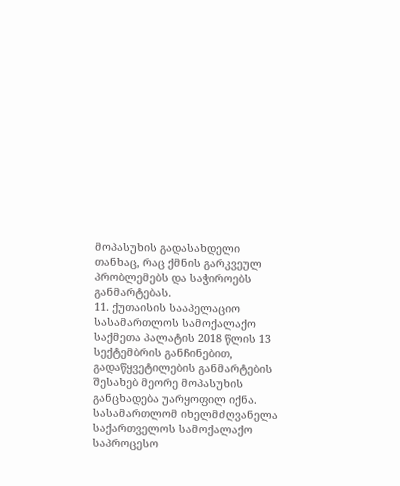მოპასუხის გადასახდელი თანხაც, რაც ქმნის გარკვეულ პრობლემებს და საჭიროებს განმარტებას.
11. ქუთაისის სააპელაციო სასამართლოს სამოქალაქო საქმეთა პალატის 2018 წლის 13 სექტემბრის განჩინებით, გადაწყვეტილების განმარტების შესახებ მეორე მოპასუხის განცხადება უარყოფილ იქნა. სასამართლომ იხელმძღვანელა საქართველოს სამოქალაქო საპროცესო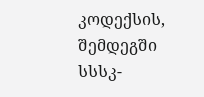კოდექსის, შემდეგში სსსკ-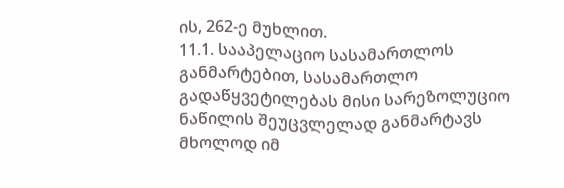ის, 262-ე მუხლით.
11.1. სააპელაციო სასამართლოს განმარტებით, სასამართლო გადაწყვეტილებას მისი სარეზოლუციო ნაწილის შეუცვლელად განმარტავს მხოლოდ იმ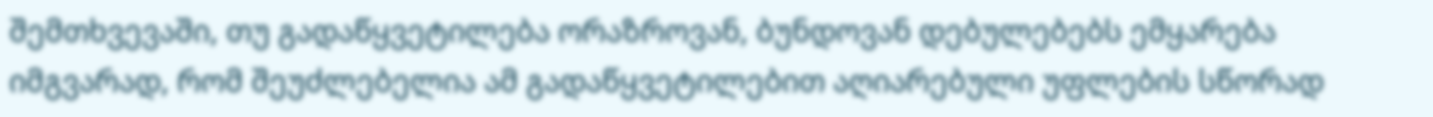შემთხვევაში, თუ გადაწყვეტილება ორაზროვან, ბუნდოვან დებულებებს ემყარება იმგვარად, რომ შეუძლებელია ამ გადაწყვეტილებით აღიარებული უფლების სწორად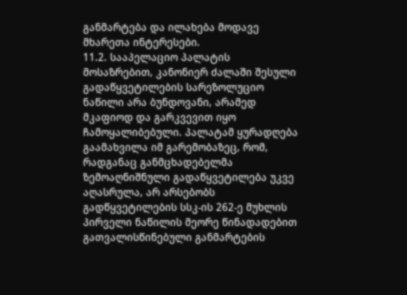განმარტება და ილახება მოდავე მხარეთა ინტერესები.
11.2. სააპელაციო პალატის მოსაზრებით, კანონიერ ძალაში შესული გადაწყვეტილების სარეზოლუციო ნაწილი არა ბუნდოვანი, არამედ მკაფიოდ და გარკვევით იყო ჩამოყალიბებული. პალატამ ყურადღება გაამახვილა იმ გარემობაზეც, რომ, რადგანაც განმცხადებელმა ზემოაღნიშნული გადაწყვეტილება უკვე აღასრულა, არ არსებობს გადწყვეტილების სსკ-ის 262-ე მუხლის პირველი ნაწილის მეორე წინადადებით გათვალისწინებული განმარტების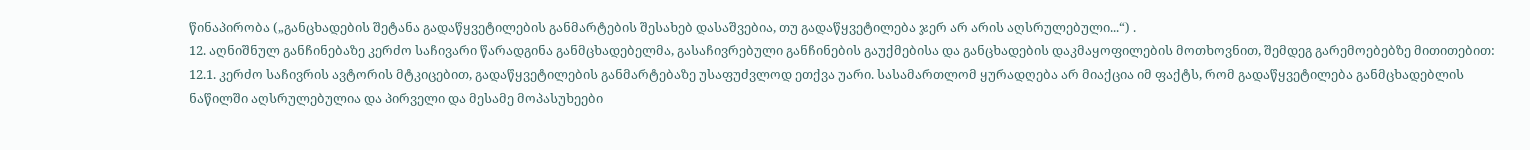წინაპირობა („განცხადების შეტანა გადაწყვეტილების განმარტების შესახებ დასაშვებია, თუ გადაწყვეტილება ჯერ არ არის აღსრულებული...“) .
12. აღნიშნულ განჩინებაზე კერძო საჩივარი წარადგინა განმცხადებელმა, გასაჩივრებული განჩინების გაუქმებისა და განცხადების დაკმაყოფილების მოთხოვნით, შემდეგ გარემოებებზე მითითებით:
12.1. კერძო საჩივრის ავტორის მტკიცებით, გადაწყვეტილების განმარტებაზე უსაფუძვლოდ ეთქვა უარი. სასამართლომ ყურადღება არ მიაქცია იმ ფაქტს, რომ გადაწყვეტილება განმცხადებლის ნაწილში აღსრულებულია და პირველი და მესამე მოპასუხეები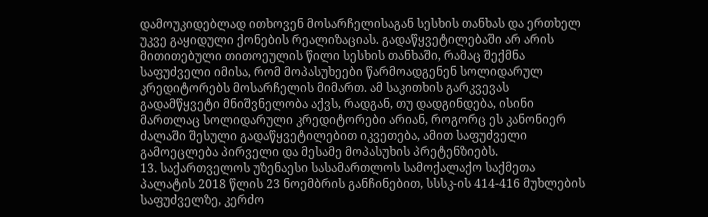დამოუკიდებლად ითხოვენ მოსარჩელისაგან სესხის თანხას და ერთხელ უკვე გაყიდული ქონების რეალიზაციას. გადაწყვეტილებაში არ არის მითითებული თითოეულის წილი სესხის თანხაში, რამაც შექმნა საფუძველი იმისა, რომ მოპასუხეები წარმოადგენენ სოლიდარულ კრედიტორებს მოსარჩელის მიმართ. ამ საკითხის გარკვევას გადამწყვეტი მნიშვნელობა აქვს, რადგან, თუ დადგინდება, ისინი მართლაც სოლიდარული კრედიტორები არიან, როგორც ეს კანონიერ ძალაში შესული გადაწყვეტილებით იკვეთება, ამით საფუძველი გამოეცლება პირველი და მესამე მოპასუხის პრეტენზიებს.
13. საქართველოს უზენაესი სასამართლოს სამოქალაქო საქმეთა პალატის 2018 წლის 23 ნოემბრის განჩინებით, სსსკ-ის 414-416 მუხლების საფუძველზე, კერძო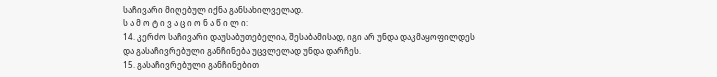საჩივარი მიღებულ იქნა განსახილველად.
ს ა მ ო ტ ი ვ ა ც ი ო ნ ა წ ი ლ ი:
14. კერძო საჩივარი დაუსაბუთებელია, შესაბამისად, იგი არ უნდა დაკმაყოფილდეს და გასაჩივრებული განჩინება უცვლელად უნდა დარჩეს.
15. გასაჩივრებული განჩინებით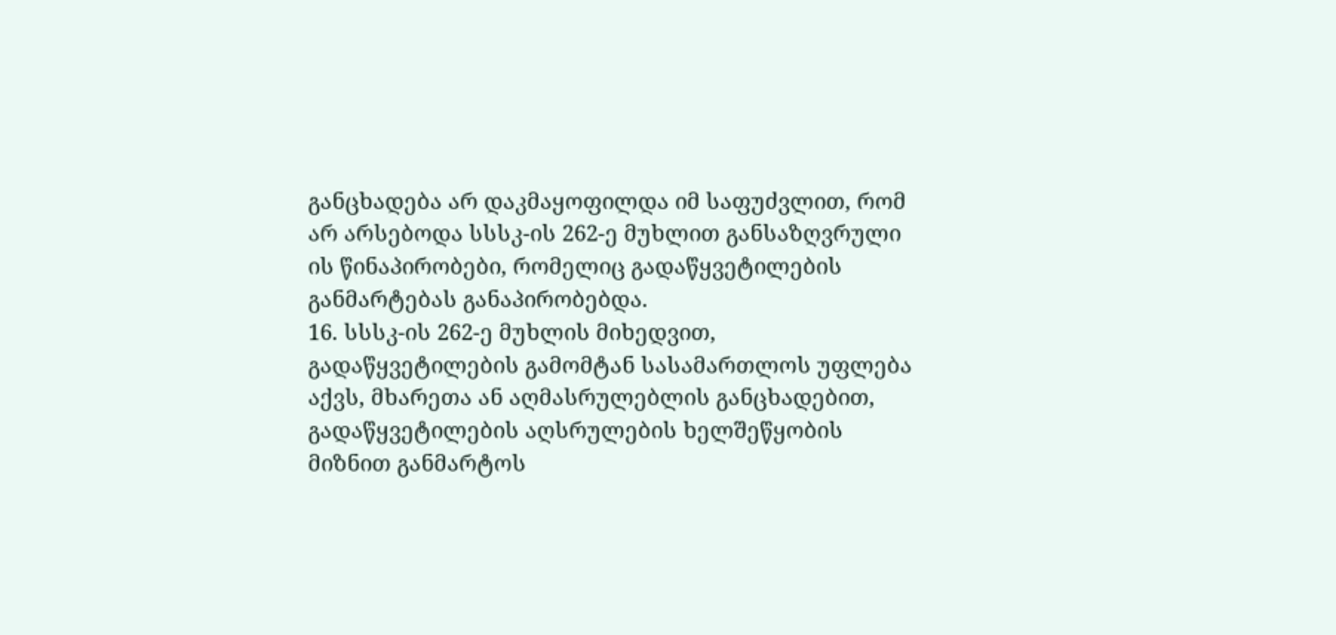განცხადება არ დაკმაყოფილდა იმ საფუძვლით, რომ არ არსებოდა სსსკ-ის 262-ე მუხლით განსაზღვრული ის წინაპირობები, რომელიც გადაწყვეტილების განმარტებას განაპირობებდა.
16. სსსკ-ის 262-ე მუხლის მიხედვით, გადაწყვეტილების გამომტან სასამართლოს უფლება აქვს, მხარეთა ან აღმასრულებლის განცხადებით, გადაწყვეტილების აღსრულების ხელშეწყობის მიზნით განმარტოს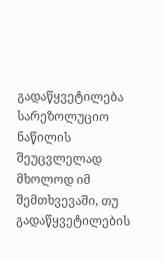გადაწყვეტილება სარეზოლუციო ნაწილის შეუცვლელად მხოლოდ იმ შემთხვევაში, თუ გადაწყვეტილების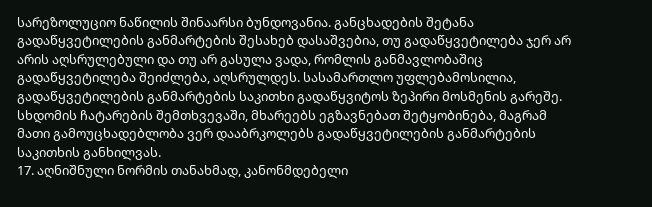სარეზოლუციო ნაწილის შინაარსი ბუნდოვანია. განცხადების შეტანა გადაწყვეტილების განმარტების შესახებ დასაშვებია, თუ გადაწყვეტილება ჯერ არ არის აღსრულებული და თუ არ გასულა ვადა, რომლის განმავლობაშიც გადაწყვეტილება შეიძლება, აღსრულდეს. სასამართლო უფლებამოსილია, გადაწყვეტილების განმარტების საკითხი გადაწყვიტოს ზეპირი მოსმენის გარეშე. სხდომის ჩატარების შემთხვევაში, მხარეებს ეგზავნებათ შეტყობინება, მაგრამ მათი გამოუცხადებლობა ვერ დააბრკოლებს გადაწყვეტილების განმარტების საკითხის განხილვას.
17. აღნიშნული ნორმის თანახმად, კანონმდებელი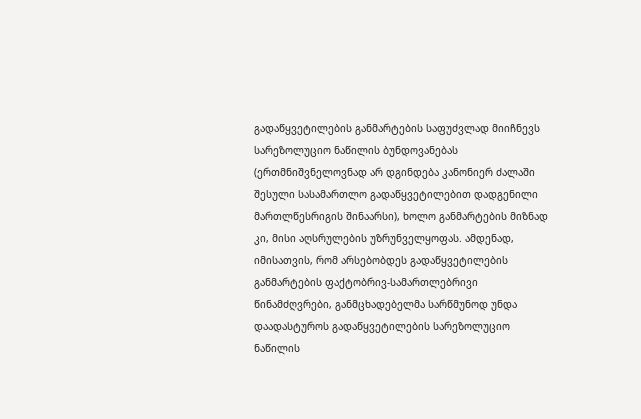გადაწყვეტილების განმარტების საფუძვლად მიიჩნევს სარეზოლუციო ნაწილის ბუნდოვანებას (ერთმნიშვნელოვნად არ დგინდება კანონიერ ძალაში შესული სასამართლო გადაწყვეტილებით დადგენილი მართლწესრიგის შინაარსი), ხოლო განმარტების მიზნად კი, მისი აღსრულების უზრუნველყოფას. ამდენად, იმისათვის, რომ არსებობდეს გადაწყვეტილების განმარტების ფაქტობრივ-სამართლებრივი წინამძღვრები, განმცხადებელმა სარწმუნოდ უნდა დაადასტუროს გადაწყვეტილების სარეზოლუციო ნაწილის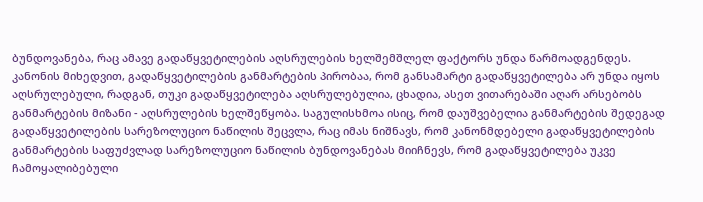ბუნდოვანება, რაც ამავე გადაწყვეტილების აღსრულების ხელშემშლელ ფაქტორს უნდა წარმოადგენდეს. კანონის მიხედვით, გადაწყვეტილების განმარტების პირობაა, რომ განსამარტი გადაწყვეტილება არ უნდა იყოს აღსრულებული, რადგან, თუკი გადაწყვეტილება აღსრულებულია, ცხადია, ასეთ ვითარებაში აღარ არსებობს განმარტების მიზანი - აღსრულების ხელშეწყობა. საგულისხმოა ისიც, რომ დაუშვებელია განმარტების შედეგად გადაწყვეტილების სარეზოლუციო ნაწილის შეცვლა, რაც იმას ნიშნავს, რომ კანონმდებელი გადაწყვეტილების განმარტების საფუძვლად სარეზოლუციო ნაწილის ბუნდოვანებას მიიჩნევს, რომ გადაწყვეტილება უკვე ჩამოყალიბებული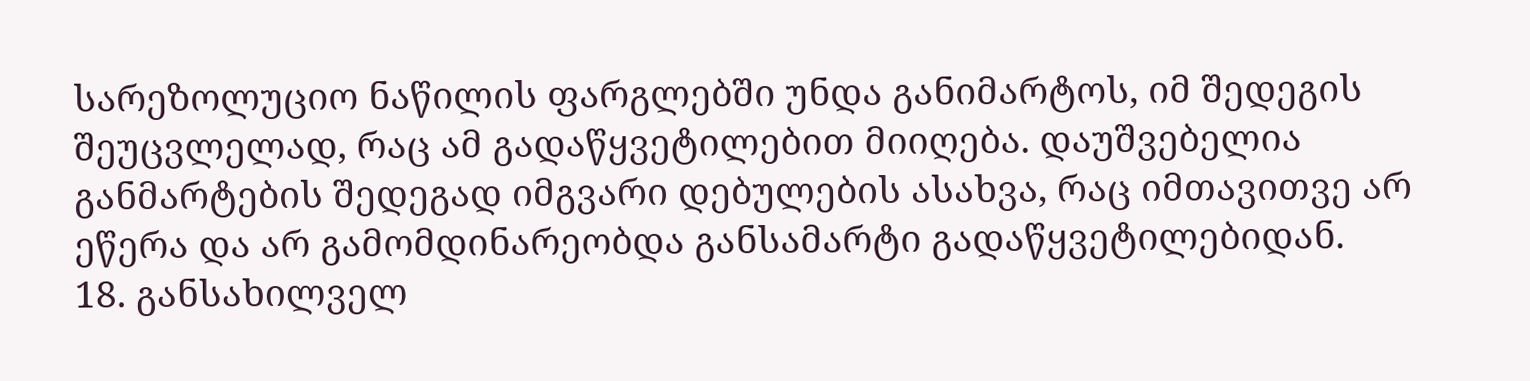სარეზოლუციო ნაწილის ფარგლებში უნდა განიმარტოს, იმ შედეგის შეუცვლელად, რაც ამ გადაწყვეტილებით მიიღება. დაუშვებელია განმარტების შედეგად იმგვარი დებულების ასახვა, რაც იმთავითვე არ ეწერა და არ გამომდინარეობდა განსამარტი გადაწყვეტილებიდან.
18. განსახილველ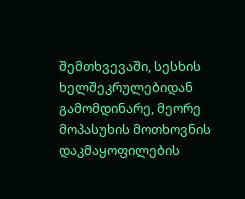შემთხვევაში, სესხის ხელშეკრულებიდან გამომდინარე, მეორე მოპასუხის მოთხოვნის დაკმაყოფილების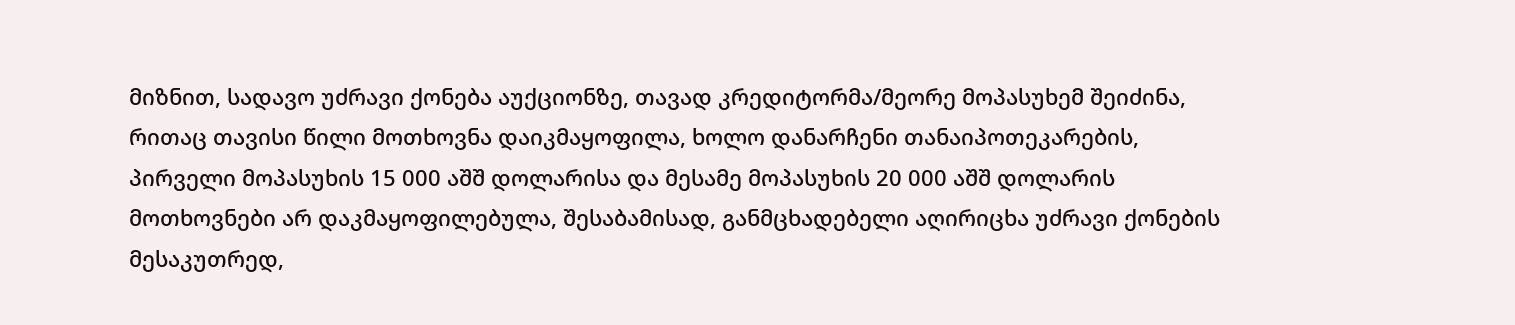მიზნით, სადავო უძრავი ქონება აუქციონზე, თავად კრედიტორმა/მეორე მოპასუხემ შეიძინა, რითაც თავისი წილი მოთხოვნა დაიკმაყოფილა, ხოლო დანარჩენი თანაიპოთეკარების, პირველი მოპასუხის 15 000 აშშ დოლარისა და მესამე მოპასუხის 20 000 აშშ დოლარის მოთხოვნები არ დაკმაყოფილებულა, შესაბამისად, განმცხადებელი აღირიცხა უძრავი ქონების მესაკუთრედ,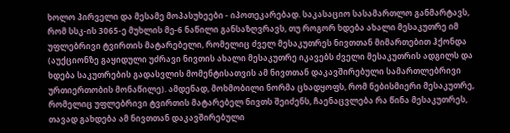ხოლო პირველი და მესამე მოპასუხეები - იპოთეკარებად. საკასაციო სასამართლო განმარტავს, რომ სსკ-ის 3065-ე მუხლის მე-6 ნაწილი განსაზღვრავს, თუ როგორ ხდება ახალი მესაკუთრე იმ უფლებრივი ტვირთის მატარებელი, რომელიც ძველ მესაკუთრეს ნივთთან მიმართებით ჰქონდა (აუქციონზე გაყიდული უძრავი ნივთის ახალი მესაკუთრე იკავებს ძველი მესაკუთრის ადგილს და ხდება საკუთრების გადასვლის მომენტისათვის ამ ნივთთან დაკავშირებული სამართლებრივი ურთიერთობის მონაწილე). ამდენად, მოხმობილი ნორმა ცხადყოფს, რომ ნებისმიერი მესაკუთრე, რომელიც უფლებრივი ტვირთის მატარებელ ნივთს შეიძენს, ჩაენაცვლება რა წინა მესაკუთრეს, თავად გახდება ამ ნივთთან დაკავშირებული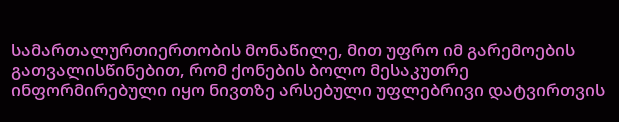სამართალურთიერთობის მონაწილე, მით უფრო იმ გარემოების გათვალისწინებით, რომ ქონების ბოლო მესაკუთრე ინფორმირებული იყო ნივთზე არსებული უფლებრივი დატვირთვის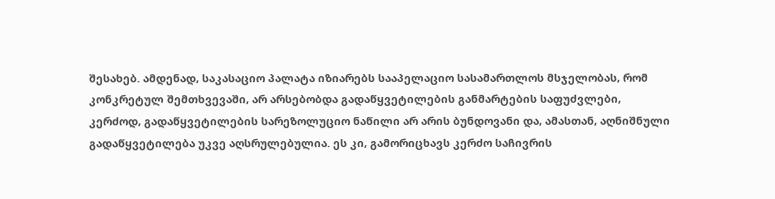შესახებ. ამდენად, საკასაციო პალატა იზიარებს სააპელაციო სასამართლოს მსჯელობას, რომ კონკრეტულ შემთხვევაში, არ არსებობდა გადაწყვეტილების განმარტების საფუძვლები, კერძოდ, გადაწყვეტილების სარეზოლუციო ნაწილი არ არის ბუნდოვანი და, ამასთან, აღნიშნული გადაწყვეტილება უკვე აღსრულებულია. ეს კი, გამორიცხავს კერძო საჩივრის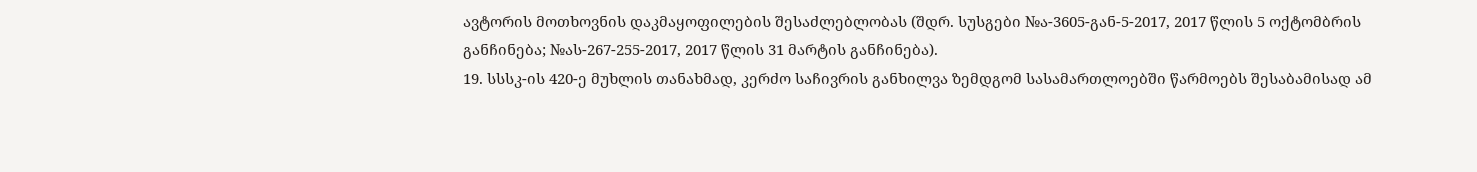ავტორის მოთხოვნის დაკმაყოფილების შესაძლებლობას (შდრ. სუსგები №ა-3605-გან-5-2017, 2017 წლის 5 ოქტომბრის განჩინება; №ას-267-255-2017, 2017 წლის 31 მარტის განჩინება).
19. სსსკ-ის 420-ე მუხლის თანახმად, კერძო საჩივრის განხილვა ზემდგომ სასამართლოებში წარმოებს შესაბამისად ამ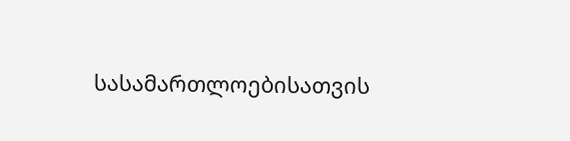სასამართლოებისათვის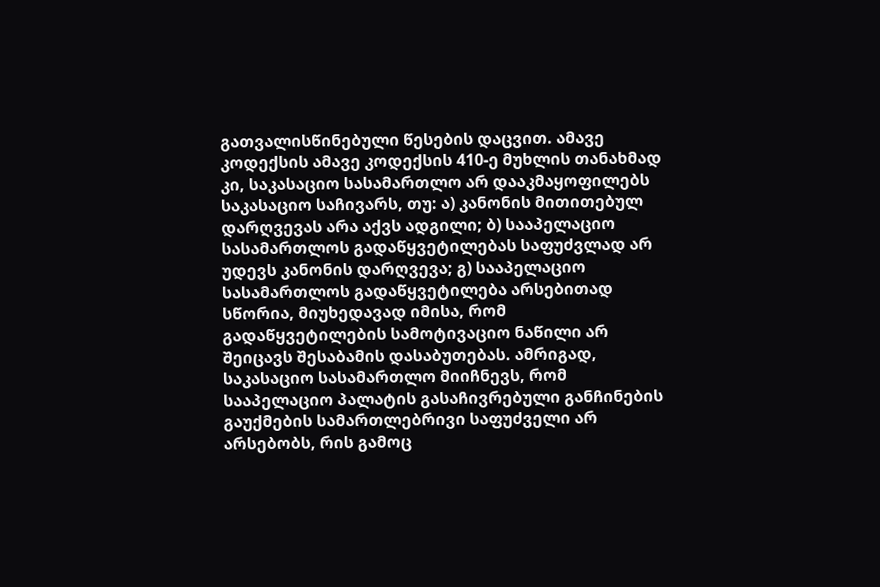გათვალისწინებული წესების დაცვით. ამავე კოდექსის ამავე კოდექსის 410-ე მუხლის თანახმად კი, საკასაციო სასამართლო არ დააკმაყოფილებს საკასაციო საჩივარს, თუ: ა) კანონის მითითებულ დარღვევას არა აქვს ადგილი; ბ) სააპელაციო სასამართლოს გადაწყვეტილებას საფუძვლად არ უდევს კანონის დარღვევა; გ) სააპელაციო სასამართლოს გადაწყვეტილება არსებითად სწორია, მიუხედავად იმისა, რომ გადაწყვეტილების სამოტივაციო ნაწილი არ შეიცავს შესაბამის დასაბუთებას. ამრიგად, საკასაციო სასამართლო მიიჩნევს, რომ სააპელაციო პალატის გასაჩივრებული განჩინების გაუქმების სამართლებრივი საფუძველი არ არსებობს, რის გამოც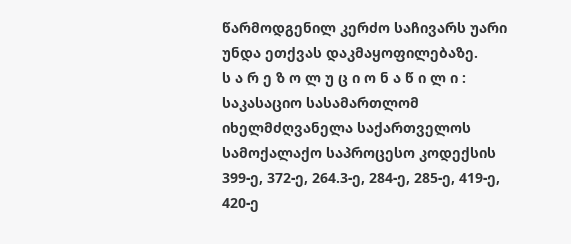წარმოდგენილ კერძო საჩივარს უარი უნდა ეთქვას დაკმაყოფილებაზე.
ს ა რ ე ზ ო ლ უ ც ი ო ნ ა წ ი ლ ი :
საკასაციო სასამართლომ იხელმძღვანელა საქართველოს სამოქალაქო საპროცესო კოდექსის 399-ე, 372-ე, 264.3-ე, 284-ე, 285-ე, 419-ე, 420-ე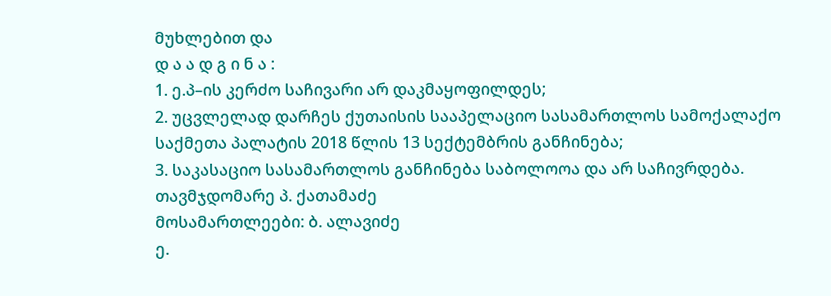მუხლებით და
დ ა ა დ გ ი ნ ა :
1. ე.პ–ის კერძო საჩივარი არ დაკმაყოფილდეს;
2. უცვლელად დარჩეს ქუთაისის სააპელაციო სასამართლოს სამოქალაქო საქმეთა პალატის 2018 წლის 13 სექტემბრის განჩინება;
3. საკასაციო სასამართლოს განჩინება საბოლოოა და არ საჩივრდება.
თავმჯდომარე პ. ქათამაძე
მოსამართლეები: ბ. ალავიძე
ე.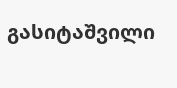გასიტაშვილი